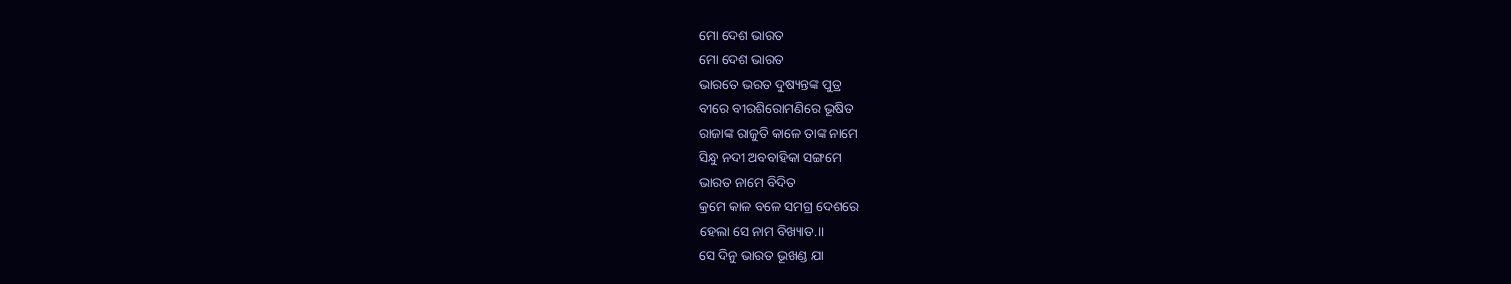ମୋ ଦେଶ ଭାରତ
ମୋ ଦେଶ ଭାରତ
ଭାରତେ ଭରତ ଦୁଷ୍ୟନ୍ତଙ୍କ ପୁତ୍ର
ବୀରେ ବୀରଶିରୋମଣିରେ ଭୂଷିତ
ରାଜାଙ୍କ ରାଜୁତି କାଳେ ତାଙ୍କ ନାମେ
ସିନ୍ଧୁ ନଦୀ ଅବବାହିକା ସଙ୍ଗମେ
ଭାରତ ନାମେ ବିଦିତ
କ୍ରମେ କାଳ ବଳେ ସମଗ୍ର ଦେଶରେ
ହେଲା ସେ ନାମ ବିଖ୍ୟାତ.।।
ସେ ଦିନୁ ଭାରତ ଭୂଖଣ୍ଡ ଯା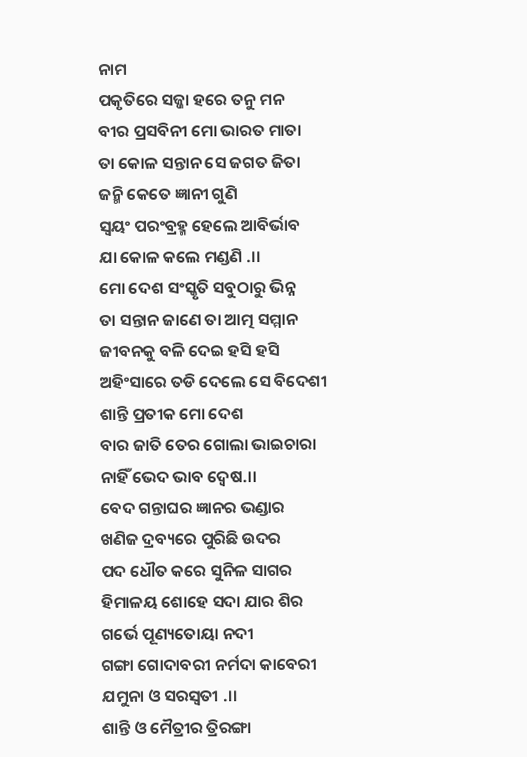ନାମ
ପକୃତିରେ ସଜ୍ଜା ହରେ ତନୁ ମନ
ବୀର ପ୍ରସବିନୀ ମୋ ଭାରତ ମାତା
ତା କୋଳ ସନ୍ତାନ ସେ ଜଗତ ଜିତା
ଜନ୍ମି କେତେ ଜ୍ଞାନୀ ଗୁଣି
ସ୍ଵୟଂ ପରଂବ୍ରହ୍ମ ହେଲେ ଆବିର୍ଭାବ
ଯା କୋଳ କଲେ ମଣ୍ଡଣି .।।
ମୋ ଦେଶ ସଂସ୍କୃତି ସବୁଠାରୁ ଭିନ୍ନ
ତା ସନ୍ତାନ ଜାଣେ ତା ଆତ୍ମ ସମ୍ମାନ
ଜୀବନକୁ ବଳି ଦେଇ ହସି ହସି
ଅହିଂସାରେ ତଡି ଦେଲେ ସେ ବିଦେଶୀ
ଶାନ୍ତି ପ୍ରତୀକ ମୋ ଦେଶ
ବାର ଜାତି ତେର ଗୋଲା ଭାଇଚାରା
ନାହିଁ ଭେଦ ଭାବ ଦ୍ୱେଷ.।।
ବେଦ ଗନ୍ତାଘର ଜ୍ଞାନର ଭଣ୍ଡାର
ଖଣିଜ ଦ୍ରବ୍ୟରେ ପୁରିଛି ଉଦର
ପଦ ଧୌତ କରେ ସୁନିଳ ସାଗର
ହିମାଳୟ ଶୋହେ ସଦା ଯାର ଶିର
ଗର୍ଭେ ପୂଣ୍ୟତୋୟା ନଦୀ
ଗଙ୍ଗା ଗୋଦାବରୀ ନର୍ମଦା କାବେରୀ
ଯମୁନା ଓ ସରସ୍ଵତୀ .।।
ଶାନ୍ତି ଓ ମୈତ୍ରୀର ତ୍ରିରଙ୍ଗା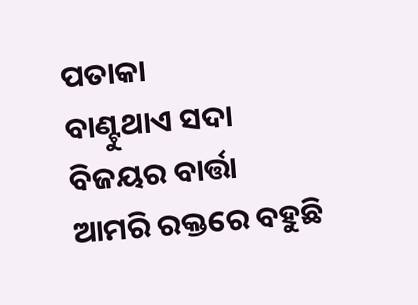ପତାକା
ବାଣ୍ଟୁଥାଏ ସଦା ବିଜୟର ବାର୍ତ୍ତା
ଆମରି ରକ୍ତରେ ବହୁଛି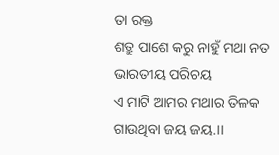ତା ରକ୍ତ
ଶତ୍ରୁ ପାଶେ କରୁ ନାହୁଁ ମଥା ନତ
ଭାରତୀୟ ପରିଚୟ
ଏ ମାଟି ଆମର ମଥାର ତିଳକ
ଗାଉଥିବା ଜୟ ଜୟ.।।